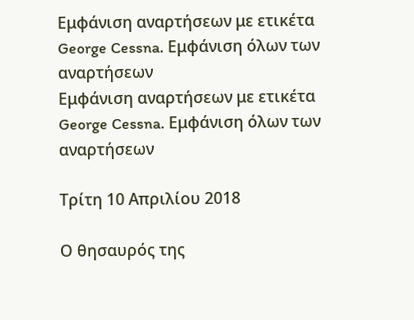Εμφάνιση αναρτήσεων με ετικέτα George Cessna. Εμφάνιση όλων των αναρτήσεων
Εμφάνιση αναρτήσεων με ετικέτα George Cessna. Εμφάνιση όλων των αναρτήσεων

Τρίτη 10 Απριλίου 2018

Ο θησαυρός της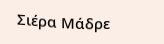Σιέρα Μάδρε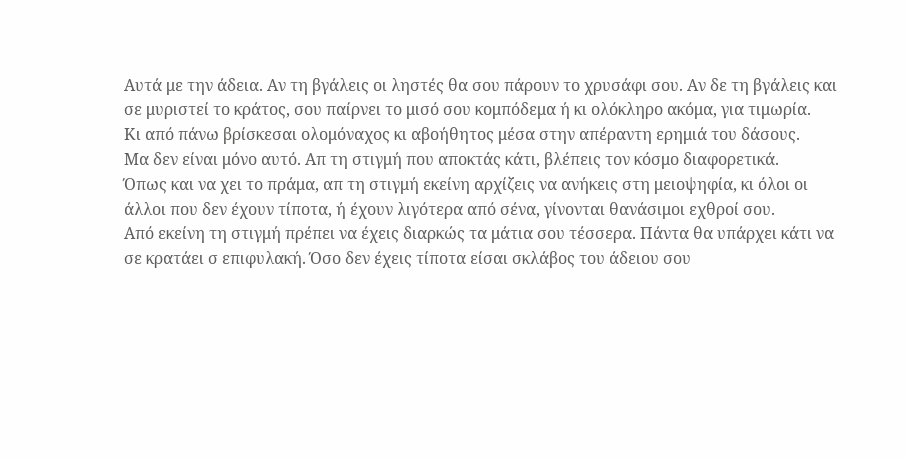Αυτά με την άδεια. Αν τη βγάλεις οι ληστές θα σου πάρουν το χρυσάφι σου. Αν δε τη βγάλεις και σε μυριστεί το κράτος, σου παίρνει το μισό σου κομπόδεμα ή κι ολόκληρο ακόμα, για τιμωρία.
Κι από πάνω βρίσκεσαι ολομόναχος κι αβοήθητος μέσα στην απέραντη ερημιά του δάσους.
Μα δεν είναι μόνο αυτό. Απ τη στιγμή που αποκτάς κάτι, βλέπεις τον κόσμο διαφορετικά.
Όπως και να χει το πράμα, απ τη στιγμή εκείνη αρχίζεις να ανήκεις στη μειοψηφία, κι όλοι οι άλλοι που δεν έχουν τίποτα, ή έχουν λιγότερα από σένα, γίνονται θανάσιμοι εχθροί σου.
Από εκείνη τη στιγμή πρέπει να έχεις διαρκώς τα μάτια σου τέσσερα. Πάντα θα υπάρχει κάτι να σε κρατάει σ επιφυλακή. Όσο δεν έχεις τίποτα είσαι σκλάβος του άδειου σου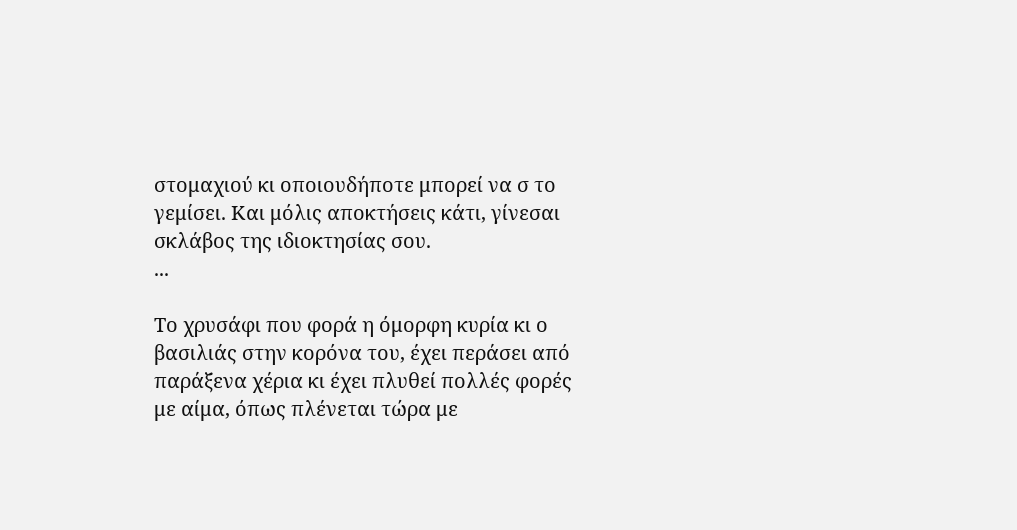στομαχιού κι οποιουδήποτε μπορεί να σ το γεμίσει. Και μόλις αποκτήσεις κάτι, γίνεσαι σκλάβος της ιδιοκτησίας σου.
...

Το χρυσάφι που φορά η όμορφη κυρία κι ο βασιλιάς στην κορόνα του, έχει περάσει από παράξενα χέρια κι έχει πλυθεί πολλές φορές με αίμα, όπως πλένεται τώρα με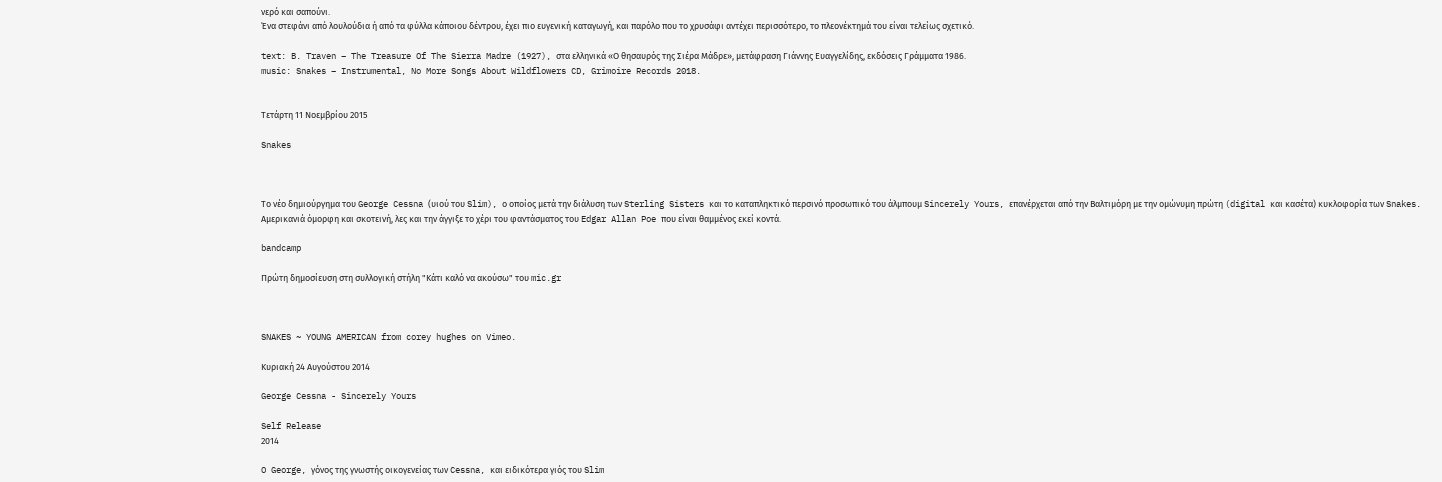νερό και σαπούνι.
Ένα στεφάνι από λουλούδια ή από τα φύλλα κάποιου δέντρου, έχει πιο ευγενική καταγωγή, και παρόλο που το χρυσάφι αντέχει περισσότερο, το πλεονέκτημά του είναι τελείως σχετικό.

text: B. Traven – The Treasure Of The Sierra Madre (1927), στα ελληνικά «Ο θησαυρός της Σιέρα Μάδρε», μετάφραση Γιάννης Ευαγγελίδης, εκδόσεις Γράμματα 1986.
music: Snakes – Instrumental, No More Songs About Wildflowers CD, Grimoire Records 2018.


Τετάρτη 11 Νοεμβρίου 2015

Snakes



Το νέο δημιούργημα του George Cessna (υιού του Slim), ο οποίος μετά την διάλυση των Sterling Sisters και το καταπληκτικό περσινό προσωπικό του άλμπουμ Sincerely Yours, επανέρχεται από την Βαλτιμόρη με την ομώνυμη πρώτη (digital και κασέτα) κυκλοφορία των Snakes.
Αμερικανιά όμορφη και σκοτεινή, λες και την άγγιξε το χέρι του φαντάσματος του Edgar Allan Poe που είναι θαμμένος εκεί κοντά.

bandcamp

Πρώτη δημοσίευση στη συλλογική στήλη "Κάτι καλό να ακούσω" του mic.gr



SNAKES ~ YOUNG AMERICAN from corey hughes on Vimeo.

Κυριακή 24 Αυγούστου 2014

George Cessna - Sincerely Yours

Self Release
2014

O George, γόνος της γνωστής οικογενείας των Cessna, και ειδικότερα γιός του Slim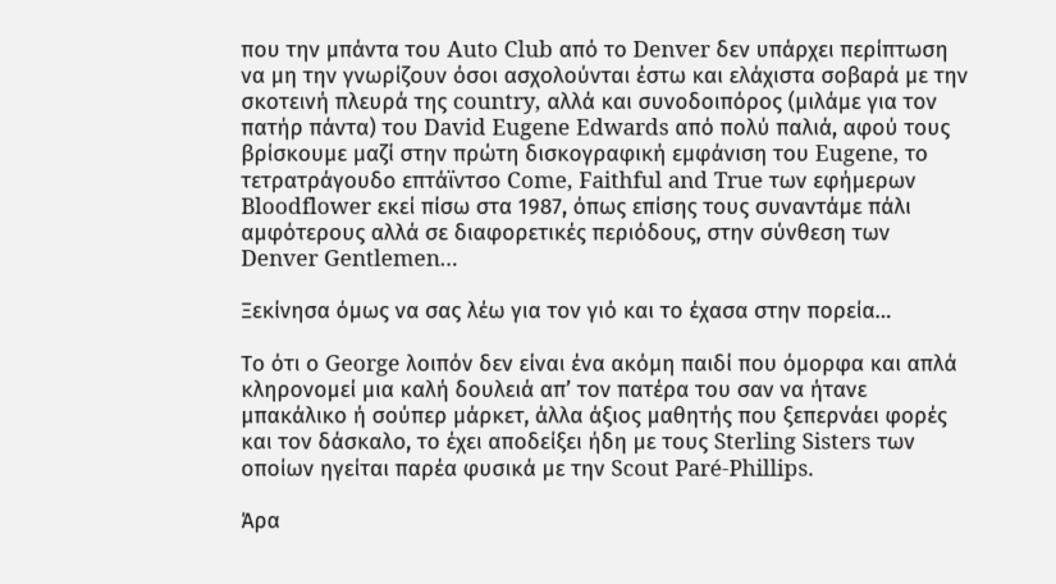που την μπάντα του Auto Club από το Denver δεν υπάρχει περίπτωση να μη την γνωρίζουν όσοι ασχολούνται έστω και ελάχιστα σοβαρά με την σκοτεινή πλευρά της country, αλλά και συνοδοιπόρος (μιλάμε για τον πατήρ πάντα) του David Eugene Edwards από πολύ παλιά, αφού τους βρίσκουμε μαζί στην πρώτη δισκογραφική εμφάνιση του Eugene, το τετρατράγουδο επτάϊντσο Come, Faithful and True των εφήμερων Bloodflower εκεί πίσω στα 1987, όπως επίσης τους συναντάμε πάλι αμφότερους αλλά σε διαφορετικές περιόδους, στην σύνθεση των Denver Gentlemen...

Ξεκίνησα όμως να σας λέω για τον γιό και το έχασα στην πορεία…

Το ότι ο George λοιπόν δεν είναι ένα ακόμη παιδί που όμορφα και απλά κληρονομεί μια καλή δουλειά απ’ τον πατέρα του σαν να ήτανε μπακάλικο ή σούπερ μάρκετ, άλλα άξιος μαθητής που ξεπερνάει φορές και τον δάσκαλο, το έχει αποδείξει ήδη με τους Sterling Sisters των οποίων ηγείται παρέα φυσικά με την Scout Paré-Phillips.

Άρα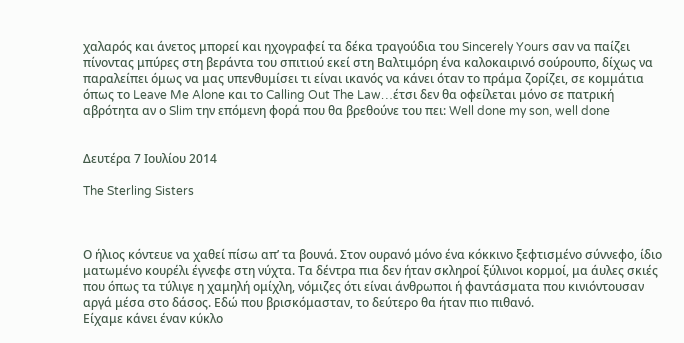χαλαρός και άνετος μπορεί και ηχογραφεί τα δέκα τραγούδια του Sincerely Yours σαν να παίζει πίνοντας μπύρες στη βεράντα του σπιτιού εκεί στη Βαλτιμόρη ένα καλοκαιρινό σούρουπο, δίχως να παραλείπει όμως να μας υπενθυμίσει τι είναι ικανός να κάνει όταν το πράμα ζορίζει, σε κομμάτια όπως το Leave Me Alone και το Calling Out The Law…έτσι δεν θα οφείλεται μόνο σε πατρική αβρότητα αν ο Slim την επόμενη φορά που θα βρεθούνε του πει: Well done my son, well done


Δευτέρα 7 Ιουλίου 2014

The Sterling Sisters



Ο ήλιος κόντευε να χαθεί πίσω απ’ τα βουνά. Στον ουρανό μόνο ένα κόκκινο ξεφτισμένο σύννεφο, ίδιο ματωμένο κουρέλι έγνεφε στη νύχτα. Tα δέντρα πια δεν ήταν σκληροί ξύλινοι κορμοί, μα άυλες σκιές που όπως τα τύλιγε η χαμηλή ομίχλη, νόμιζες ότι είναι άνθρωποι ή φαντάσματα που κινιόντουσαν αργά μέσα στο δάσος. Εδώ που βρισκόμασταν, το δεύτερο θα ήταν πιο πιθανό.
Είχαμε κάνει έναν κύκλο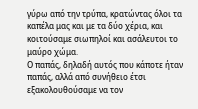γύρω από την τρύπα, κρατώντας όλοι τα καπέλα μας και με τα δύο χέρια, και κοιτούσαμε σιωπηλοί και ασάλευτοι το μαύρο χώμα.
Ο παπάς, δηλαδή αυτός που κάποτε ήταν παπάς, αλλά από συνήθειο έτσι εξακολουθούσαμε να τον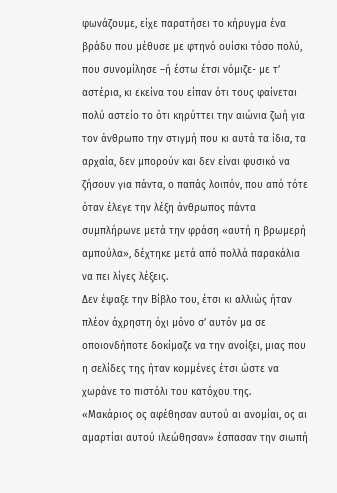φωνάζουμε, είχε παρατήσει το κήρυγμα ένα βράδυ που μέθυσε με φτηνό ουίσκι τόσο πολύ, που συνομίλησε –ή έστω έτσι νόμιζε- με τ’ αστέρια, κι εκείνα του είπαν ότι τους φαίνεται πολύ αστείο το ότι κηρύττει την αιώνια ζωή για τον άνθρωπο την στιγμή που κι αυτά τα ίδια, τα αρχαία, δεν μπορούν και δεν είναι φυσικό να ζήσουν για πάντα, ο παπάς λοιπόν, που από τότε όταν έλεγε την λέξη άνθρωπος πάντα συμπλήρωνε μετά την φράση «αυτή η βρωμερή αμπούλα», δέχτηκε μετά από πολλά παρακάλια να πει λίγες λέξεις.
Δεν έψαξε την Βίβλο του, έτσι κι αλλιώς ήταν πλέον άχρηστη όχι μόνο σ’ αυτόν μα σε οποιονδήποτε δοκίμαζε να την ανοίξει, μιας που η σελίδες της ήταν κομμένες έτσι ώστε να χωράνε το πιστόλι του κατόχου της.
«Μακάριος ος αφέθησαν αυτού αι ανομίαι, ος αι αμαρτίαι αυτού ιλεώθησαν» έσπασαν την σιωπή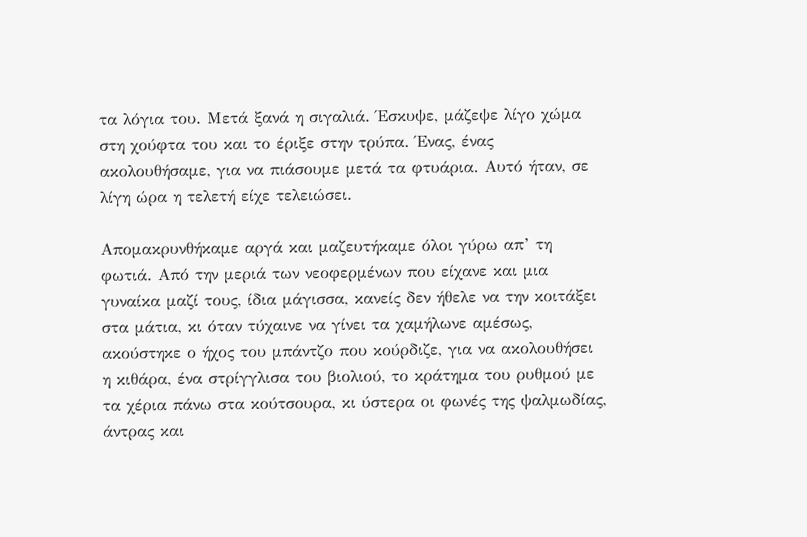τα λόγια του. Μετά ξανά η σιγαλιά. Έσκυψε, μάζεψε λίγο χώμα στη χούφτα του και το έριξε στην τρύπα. Ένας, ένας ακολουθήσαμε, για να πιάσουμε μετά τα φτυάρια. Αυτό ήταν, σε λίγη ώρα η τελετή είχε τελειώσει.

Απομακρυνθήκαμε αργά και μαζευτήκαμε όλοι γύρω απ’ τη φωτιά. Από την μεριά των νεοφερμένων που είχανε και μια γυναίκα μαζί τους, ίδια μάγισσα, κανείς δεν ήθελε να την κοιτάξει στα μάτια, κι όταν τύχαινε να γίνει τα χαμήλωνε αμέσως, ακούστηκε ο ήχος του μπάντζο που κούρδιζε, για να ακολουθήσει η κιθάρα, ένα στρίγγλισα του βιολιού, το κράτημα του ρυθμού με τα χέρια πάνω στα κούτσουρα, κι ύστερα οι φωνές της ψαλμωδίας, άντρας και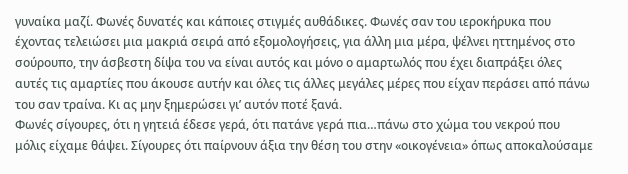γυναίκα μαζί. Φωνές δυνατές και κάποιες στιγμές αυθάδικες. Φωνές σαν του ιεροκήρυκα που έχοντας τελειώσει μια μακριά σειρά από εξομολογήσεις, για άλλη μια μέρα, ψέλνει ηττημένος στο σούρουπο, την άσβεστη δίψα του να είναι αυτός και μόνο ο αμαρτωλός που έχει διαπράξει όλες αυτές τις αμαρτίες που άκουσε αυτήν και όλες τις άλλες μεγάλες μέρες που είχαν περάσει από πάνω του σαν τραίνα. Κι ας μην ξημερώσει γι’ αυτόν ποτέ ξανά.
Φωνές σίγουρες, ότι η γητειά έδεσε γερά, ότι πατάνε γερά πια…πάνω στο χώμα του νεκρού που μόλις είχαμε θάψει. Σίγουρες ότι παίρνουν άξια την θέση του στην «οικογένεια» όπως αποκαλούσαμε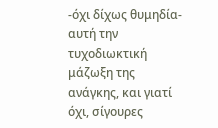-όχι δίχως θυμηδία- αυτή την τυχοδιωκτική μάζωξη της ανάγκης, και γιατί όχι, σίγουρες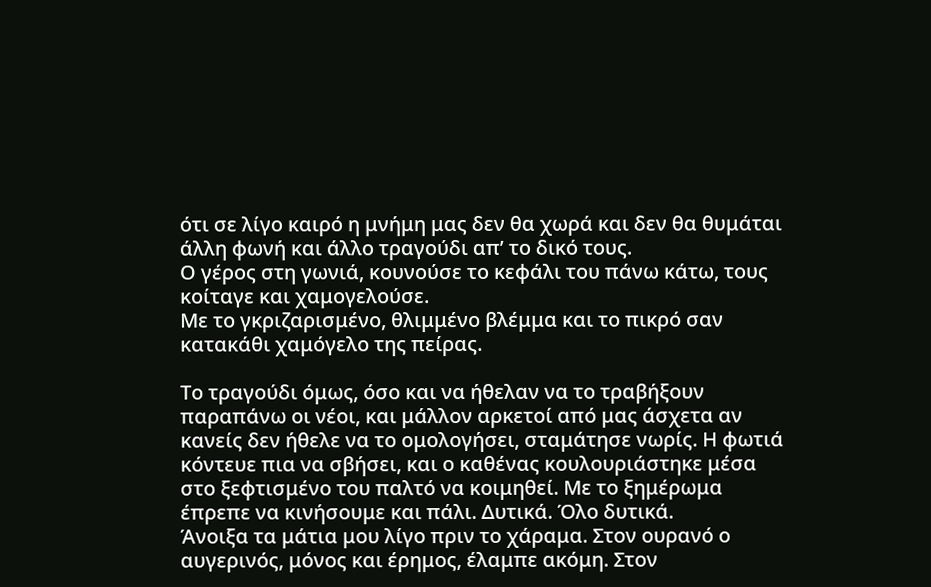ότι σε λίγο καιρό η μνήμη μας δεν θα χωρά και δεν θα θυμάται άλλη φωνή και άλλο τραγούδι απ’ το δικό τους.
Ο γέρος στη γωνιά, κουνούσε το κεφάλι του πάνω κάτω, τους κοίταγε και χαμογελούσε.
Με το γκριζαρισμένο, θλιμμένο βλέμμα και το πικρό σαν κατακάθι χαμόγελο της πείρας.

Το τραγούδι όμως, όσο και να ήθελαν να το τραβήξουν παραπάνω οι νέοι, και μάλλον αρκετοί από μας άσχετα αν κανείς δεν ήθελε να το ομολογήσει, σταμάτησε νωρίς. Η φωτιά κόντευε πια να σβήσει, και ο καθένας κουλουριάστηκε μέσα στο ξεφτισμένο του παλτό να κοιμηθεί. Με το ξημέρωμα έπρεπε να κινήσουμε και πάλι. Δυτικά. Όλο δυτικά.
Άνοιξα τα μάτια μου λίγο πριν το χάραμα. Στον ουρανό ο αυγερινός, μόνος και έρημος, έλαμπε ακόμη. Στον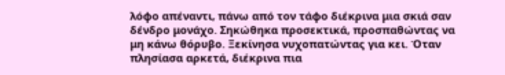λόφο απέναντι, πάνω από τον τάφο διέκρινα μια σκιά σαν δένδρο μονάχο. Σηκώθηκα προσεκτικά, προσπαθώντας να μη κάνω θόρυβο. Ξεκίνησα νυχοπατώντας για κει. Όταν πλησίασα αρκετά, διέκρινα πια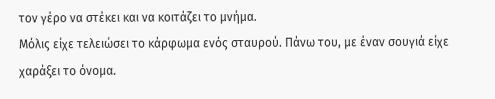τον γέρο να στέκει και να κοιτάζει το μνήμα.
Μόλις είχε τελειώσει το κάρφωμα ενός σταυρού. Πάνω του, με έναν σουγιά είχε χαράξει το όνομα.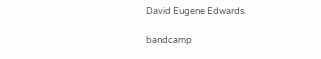David Eugene Edwards.

bandcamp